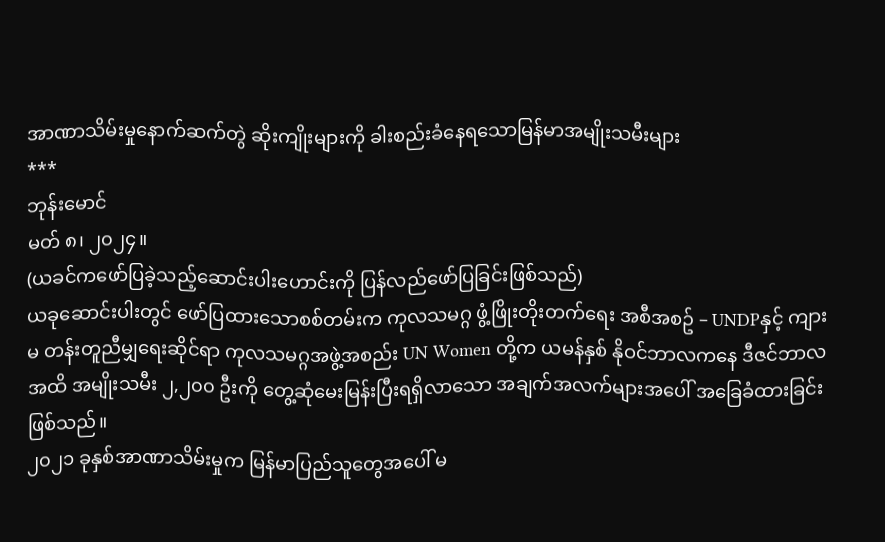အာဏာသိမ်းမှုနောက်ဆက်တွဲ ဆိုးကျိုးများကို ခါးစည်းခံနေရသောမြန်မာအမျိုးသမီးများ
***
ဘုန်းမောင်
မတ် ၈၊ ၂၀၂၄။
(ယခင်ကဖော်ပြခဲ့သည့်ဆောင်းပါးဟောင်းကို ပြန်လည်ဖော်ပြခြင်းဖြစ်သည်)
ယခုဆောင်းပါးတွင် ဖော်ပြထားသောစစ်တမ်းက ကုလသမဂ္ဂ ဖွံ့ဖြိုးတိုးတက်ရေး အစီအစဥ် – UNDPနှင့် ကျားမ တန်းတူညီမျှရေးဆိုင်ရာ ကုလသမဂ္ဂအဖွဲ့အစည်း UN Women တို့က ယမန်နှစ် နိုဝင်ဘာလကနေ ဒီဇင်ဘာလအထိ အမျိုးသမီး ၂,၂၀၀ ဦးကို တွေ့ဆုံမေးမြန်းပြီးရရှိလာသော အချက်အလက်များအပေါ် အခြေခံထားခြင်းဖြစ်သည်။
၂၀၂၁ ခုနှစ်အာဏာသိမ်းမှုက မြန်မာပြည်သူတွေအပေါ် မ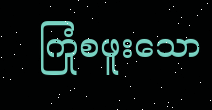ကြုံစဖူးသော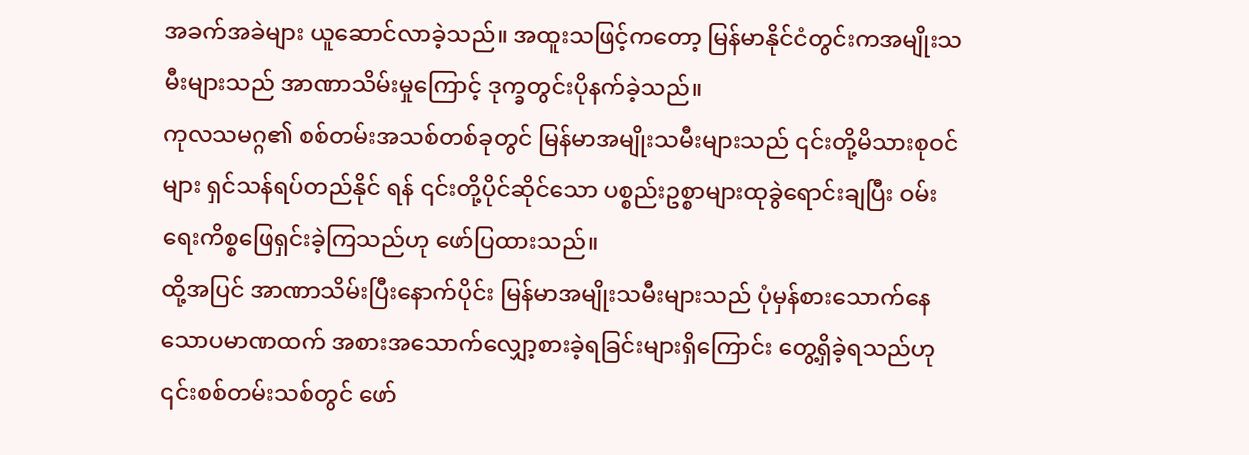အခက်အခဲများ ယူဆောင်လာခဲ့သည်။ အထူးသဖြင့်ကတော့ မြန်မာနိုင်ငံတွင်းကအမျိုးသမီးများသည် အာဏာသိမ်းမှုကြောင့် ဒုက္ခတွင်းပိုနက်ခဲ့သည်။
ကုလသမဂ္ဂ၏ စစ်တမ်းအသစ်တစ်ခုတွင် မြန်မာအမျိုးသမီးများသည် ၎င်းတို့မိသားစုဝင်များ ရှင်သန်ရပ်တည်နိုင် ရန် ၎င်းတို့ပိုင်ဆိုင်သော ပစ္စည်းဥစ္စာများထုခွဲရောင်းချပြီး ဝမ်းရေးကိစ္စဖြေရှင်းခဲ့ကြသည်ဟု ဖော်ပြထားသည်။
ထို့အပြင် အာဏာသိမ်းပြီးနောက်ပိုင်း မြန်မာအမျိုးသမီးများသည် ပုံမှန်စားသောက်နေသောပမာဏထက် အစားအသောက်လျှော့စားခဲ့ရခြင်းများရှိကြောင်း တွေ့ရှိခဲ့ရသည်ဟု ၎င်းစစ်တမ်းသစ်တွင် ဖော်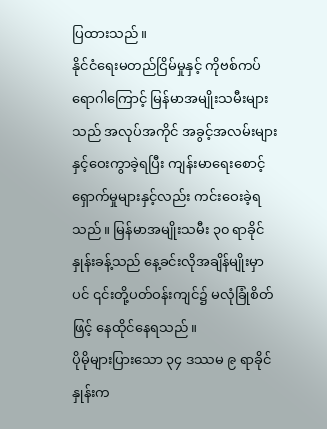ပြထားသည်။
နိုင်ငံရေးမတည်ငြိမ်မှုနှင့် ကိုဗစ်ကပ်ရောဂါကြောင့် မြန်မာအမျိုးသမီးများသည် အလုပ်အကိုင် အခွင့်အလမ်းများ နှင့်ဝေးကွာခဲ့ရပြီး ကျန်းမာရေးစောင့်ရှောက်မှုများနှင့်လည်း ကင်းဝေးခဲ့ရသည်။ မြန်မာအမျိုးသမီး ၃၀ ရာခိုင်နှုန်းခန့်သည် နေ့ခင်းလိုအချိန်မျိုးမှာပင် ၎င်းတို့ပတ်ဝန်းကျင်၌ မလုံခြုံစိတ်ဖြင့် နေထိုင်နေရသည်။
ပိုမိုများပြားသော ၃၄ ဒဿမ ၉ ရာခိုင်နှုန်းက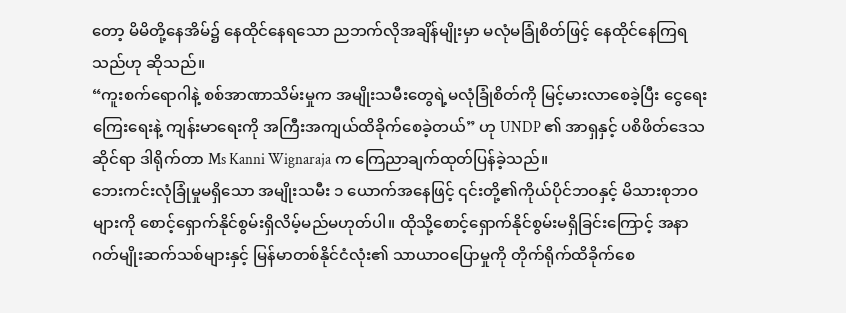တော့ မိမိတို့နေအိမ်၌ နေထိုင်နေရသော ညဘက်လိုအချိန်မျိုးမှာ မလုံမခြုံစိတ်ဖြင့် နေထိုင်နေကြရသည်ဟု ဆိုသည်။
“ကူးစက်ရောဂါနဲ့ စစ်အာဏာသိမ်းမှုက အမျိုးသမီးတွေရဲ့မလုံခြုံစိတ်ကို မြင့်မားလာစေခဲ့ပြီး ငွေရေးကြေးရေးနဲ့ ကျန်းမာရေးကို အကြီးအကျယ်ထိခိုက်စေခဲ့တယ်” ဟု UNDP ၏ အာရှနှင့် ပစိဖိတ်ဒေသဆိုင်ရာ ဒါရိုက်တာ Ms Kanni Wignaraja က ကြေညာချက်ထုတ်ပြန်ခဲ့သည်။
ဘေးကင်းလုံခြုံမှုမရှိသော အမျိုးသမီး ၁ ယောက်အနေဖြင့် ၎င်းတို့၏ကိုယ်ပိုင်ဘဝနှင့် မိသားစုဘဝများကို စောင့်ရှောက်နိုင်စွမ်းရှိလိမ့်မည်မဟုတ်ပါ။ ထိုသို့စောင့်ရှောက်နိုင်စွမ်းမရှိခြင်းကြောင့် အနာဂတ်မျိုးဆက်သစ်များနှင့် မြန်မာတစ်နိုင်ငံလုံး၏ သာယာဝပြောမှုကို တိုက်ရိုက်ထိခိုက်စေ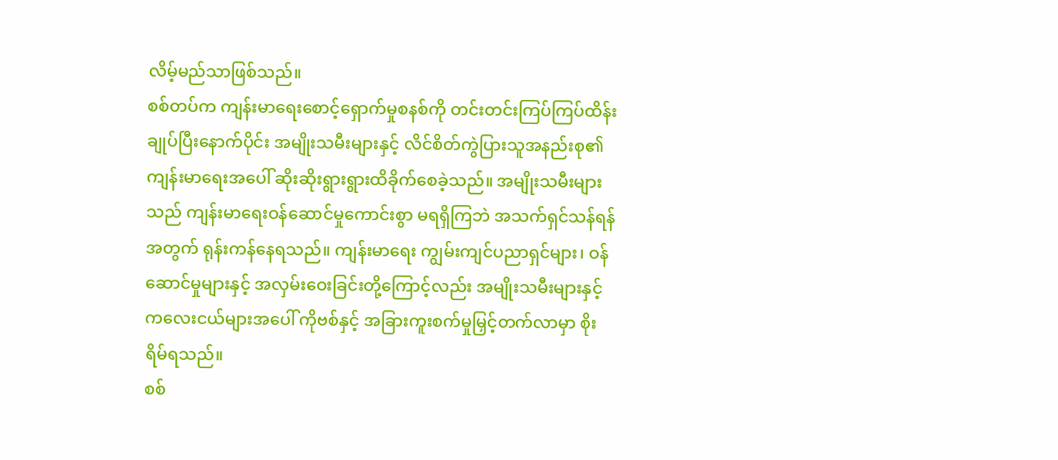လိမ့်မည်သာဖြစ်သည်။
စစ်တပ်က ကျန်းမာရေးစောင့်ရှောက်မှုစနစ်ကို တင်းတင်းကြပ်ကြပ်ထိန်းချုပ်ပြီးနောက်ပိုင်း အမျိုးသမီးများနှင့် လိင်စိတ်ကွဲပြားသူအနည်းစု၏ ကျန်းမာရေးအပေါ် ဆိုးဆိုးရွားရွားထိခိုက်စေခဲ့သည်။ အမျိုးသမီးများသည် ကျန်းမာရေးဝန်ဆောင်မှုကောင်းစွာ မရရှိကြဘဲ အသက်ရှင်သန်ရန်အတွက် ရုန်းကန်နေရသည်။ ကျန်းမာရေး ကျွမ်းကျင်ပညာရှင်များ၊ ဝန်ဆောင်မှုများနှင့် အလှမ်းဝေးခြင်းတို့ကြောင့်လည်း အမျိုးသမီးများနှင့် ကလေးငယ်များအပေါ် ကိုဗစ်နှင့် အခြားကူးစက်မှုမြှင့်တက်လာမှာ စိုးရိမ်ရသည်။
စစ်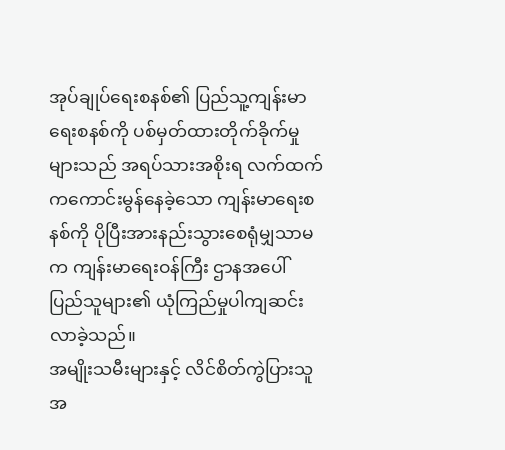အုပ်ချုပ်ရေးစနစ်၏ ပြည်သူ့ကျန်းမာရေးစနစ်ကို ပစ်မှတ်ထားတိုက်ခိုက်မှုများသည် အရပ်သားအစိုးရ လက်ထက်ကကောင်းမွန်နေခဲ့သော ကျန်းမာရေးစနစ်ကို ပိုပြီးအားနည်းသွားစေရုံမျှသာမက ကျန်းမာရေးဝန်ကြီး ဌာနအပေါ် ပြည်သူများ၏ ယုံကြည်မှုပါကျဆင်းလာခဲ့သည်။
အမျိုးသမီးများနှင့် လိင်စိတ်ကွဲပြားသူအ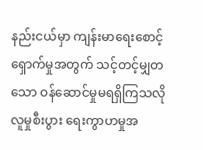နည်းငယ်မှာ ကျန်းမာရေးစောင့် ရှောက်မှုအတွက် သင့်တင့်မျှတသော ဝန်ဆောင်မှုမရရှိကြသလို လူမှုစီးပွား ရေးကွာဟမှုအ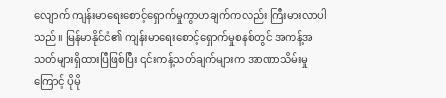လျောက် ကျန်းမာရေးစောင့်ရှောက်မှုကွာဟချက်ကလည်း ကြီးမားလာပါသည်။ မြန်မာနိုင်ငံ၏ ကျန်းမာရေးစောင့်ရှောက်မှုစနစ်တွင် အကန့်အသတ်များရှိထားပြီဖြစ်ပြီး ၎င်းကန့်သတ်ချက်များက အာဏာသိမ်းမှုကြောင့် ပိုမို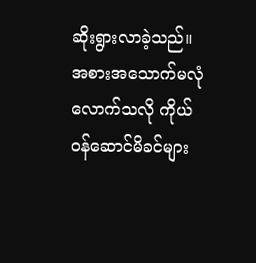ဆိုးရွားလာခဲ့သည်။
အစားအသောက်မလုံလောက်သလို ကိုယ်ဝန်ဆောင်မိခင်များ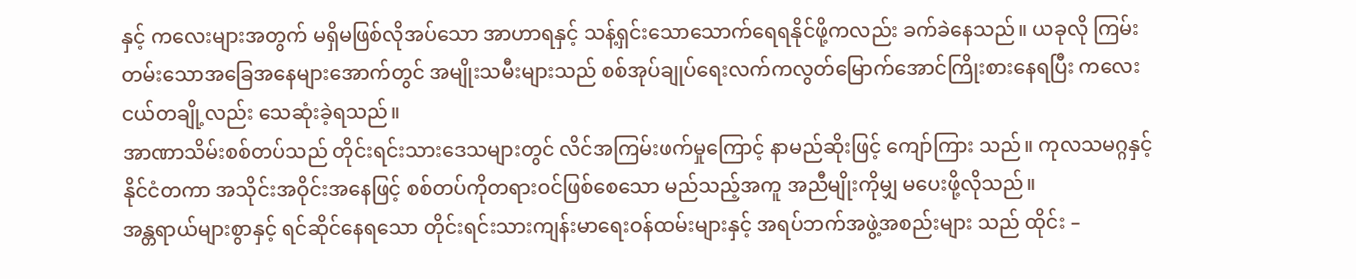နှင့် ကလေးများအတွက် မရှိမဖြစ်လိုအပ်သော အာဟာရနှင့် သန့်ရှင်းသောသောက်ရေရနိုင်ဖို့ကလည်း ခက်ခဲနေသည်။ ယခုလို ကြမ်းတမ်းသောအခြေအနေများအောက်တွင် အမျိုးသမီးများသည် စစ်အုပ်ချုပ်ရေးလက်ကလွတ်မြောက်အောင်ကြိုးစားနေရပြီး ကလေးငယ်တချို့လည်း သေဆုံးခဲ့ရသည်။
အာဏာသိမ်းစစ်တပ်သည် တိုင်းရင်းသားဒေသများတွင် လိင်အကြမ်းဖက်မှုကြောင့် နာမည်ဆိုးဖြင့် ကျော်ကြား သည်။ ကုလသမဂ္ဂနှင့် နိုင်ငံတကာ အသိုင်းအဝိုင်းအနေဖြင့် စစ်တပ်ကိုတရားဝင်ဖြစ်စေသော မည်သည့်အကူ အညီမျိုးကိုမျှ မပေးဖို့လိုသည်။
အန္တရာယ်များစွာနှင့် ရင်ဆိုင်နေရသော တိုင်းရင်းသားကျန်းမာရေးဝန်ထမ်းများနှင့် အရပ်ဘက်အဖွဲ့အစည်းများ သည် ထိုင်း –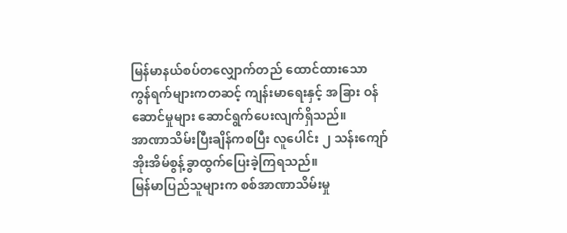မြန်မာနယ်စပ်တလျှောက်တည် ထောင်ထားသော ကွန်ရက်များကတဆင့် ကျန်းမာရေးနှင့် အခြား ဝန်ဆောင်မှုများ ဆောင်ရွက်ပေးလျက်ရှိသည်။
အာဏာသိမ်းပြီးချိန်ကစပြီး လူပေါင်း ၂ သန်းကျော် အိုးအိမ်စွန့်ခွာထွက်ပြေးခဲ့ကြရသည်။
မြန်မာပြည်သူများက စစ်အာဏာသိမ်းမှု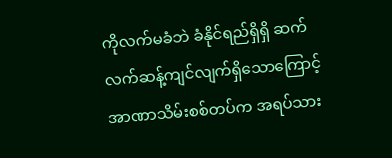ကိုလက်မခံဘဲ ခံနိုင်ရည်ရှိရှိ ဆက် လက်ဆန့်ကျင်လျက်ရှိသောကြောင့် အာဏာသိမ်းစစ်တပ်က အရပ်သား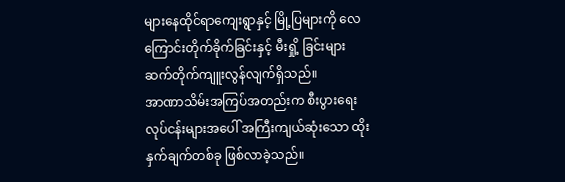များနေထိုင်ရာကျေးရွာနှင့် မြို့ပြများကို လေကြောင်းတိုက်ခိုက်ခြင်းနှင့် မီးရှို့ ခြင်းများ ဆက်တိုက်ကျူးလွန်လျက်ရှိသည်။
အာဏာသိမ်းအကြပ်အတည်းက စီးပွားရေးလုပ်ငန်းများအပေါ် အကြီးကျယ်ဆုံးသော ထိုးနှက်ချက်တစ်ခု ဖြစ်လာခဲ့သည်။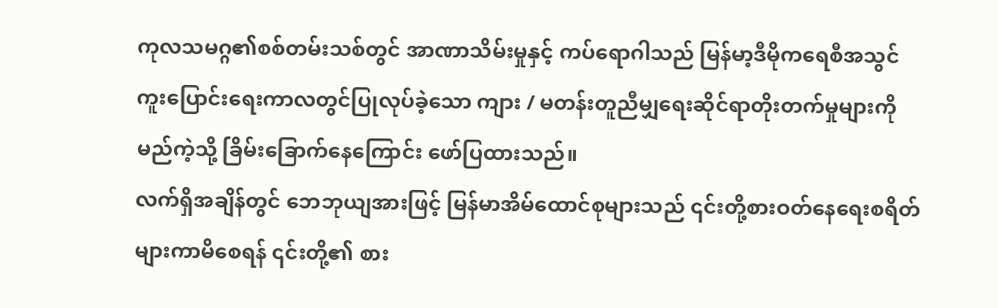ကုလသမဂ္ဂ၏စစ်တမ်းသစ်တွင် အာဏာသိမ်းမှုနှင့် ကပ်ရောဂါသည် မြန်မာ့ဒီမိုကရေစီအသွင်ကူးပြောင်းရေးကာလတွင်ပြုလုပ်ခဲ့သော ကျား / မတန်းတူညီမျှရေးဆိုင်ရာတိုးတက်မှုများကို မည်ကဲ့သို့ ခြိမ်းခြောက်နေကြောင်း ဖော်ပြထားသည်။
လက်ရှိအချိန်တွင် ဘေဘုယျအားဖြင့် မြန်မာအိမ်ထောင်စုများသည် ၎င်းတို့စားဝတ်နေရေးစရိတ်များကာမိစေရန် ၎င်းတို့၏ စား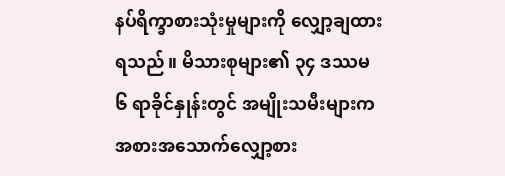နပ်ရိက္ခာစားသုံးမှုများကို လျှော့ချထားရသည်။ မိသားစုများ၏ ၃၄ ဒဿမ ၆ ရာခိုင်နှုန်းတွင် အမျိုးသမီးများက အစားအသောက်လျှော့စား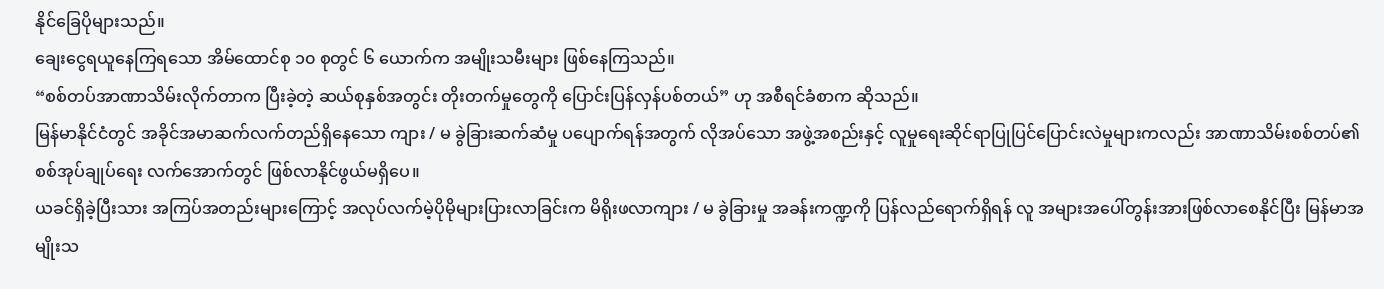နိုင်ခြေပိုများသည်။
ချေးငွေရယူနေကြရသော အိမ်ထောင်စု ၁၀ စုတွင် ၆ ယောက်က အမျိုးသမီးများ ဖြစ်နေကြသည်။
“စစ်တပ်အာဏာသိမ်းလိုက်တာက ပြီးခဲ့တဲ့ ဆယ်စုနှစ်အတွင်း တိုးတက်မှုတွေကို ပြောင်းပြန်လှန်ပစ်တယ်” ဟု အစီရင်ခံစာက ဆိုသည်။
မြန်မာနိုင်ငံတွင် အခိုင်အမာဆက်လက်တည်ရှိနေသော ကျား / မ ခွဲခြားဆက်ဆံမှု ပပျောက်ရန်အတွက် လိုအပ်သော အဖွဲ့အစည်းနှင့် လူမှုရေးဆိုင်ရာပြုပြင်ပြောင်းလဲမှုများကလည်း အာဏာသိမ်းစစ်တပ်၏ စစ်အုပ်ချုပ်ရေး လက်အောက်တွင် ဖြစ်လာနိုင်ဖွယ်မရှိပေ။
ယခင်ရှိခဲ့ပြီးသား အကြပ်အတည်းများကြောင့် အလုပ်လက်မဲ့ပိုမိုများပြားလာခြင်းက မိရိုးဖလာကျား / မ ခွဲခြားမှု အခန်းကဏ္ဍကို ပြန်လည်ရောက်ရှိရန် လူ အများအပေါ်တွန်းအားဖြစ်လာစေနိုင်ပြီး မြန်မာအမျိုးသ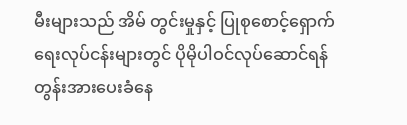မီးများသည် အိမ် တွင်းမှုနှင့် ပြုစုစောင့်ရှောက်ရေးလုပ်ငန်းများတွင် ပိုမိုပါဝင်လုပ်ဆောင်ရန် တွန်းအားပေးခံနေ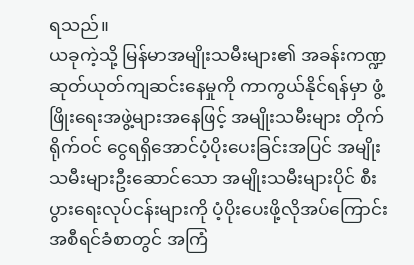ရသည်။
ယခုကဲ့သို့ မြန်မာအမျိုးသမီးများ၏ အခန်းကဏ္ဍဆုတ်ယုတ်ကျဆင်းနေမှုကို ကာကွယ်နိုင်ရန်မှာ ဖွံ့ဖြိုးရေးအဖွဲ့များအနေဖြင့် အမျိုးသမီးများ တိုက်ရိုက်ဝင် ငွေရရှိအောင်ပံ့ပိုးပေးခြင်းအပြင် အမျိုးသမီးများဦးဆောင်သော အမျိုးသမီးများပိုင် စီးပွားရေးလုပ်ငန်းများကို ပံ့ပိုးပေးဖို့လိုအပ်ကြောင်း အစီရင်ခံစာတွင် အကြံ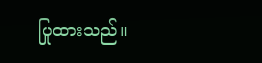ပြုထားသည်။